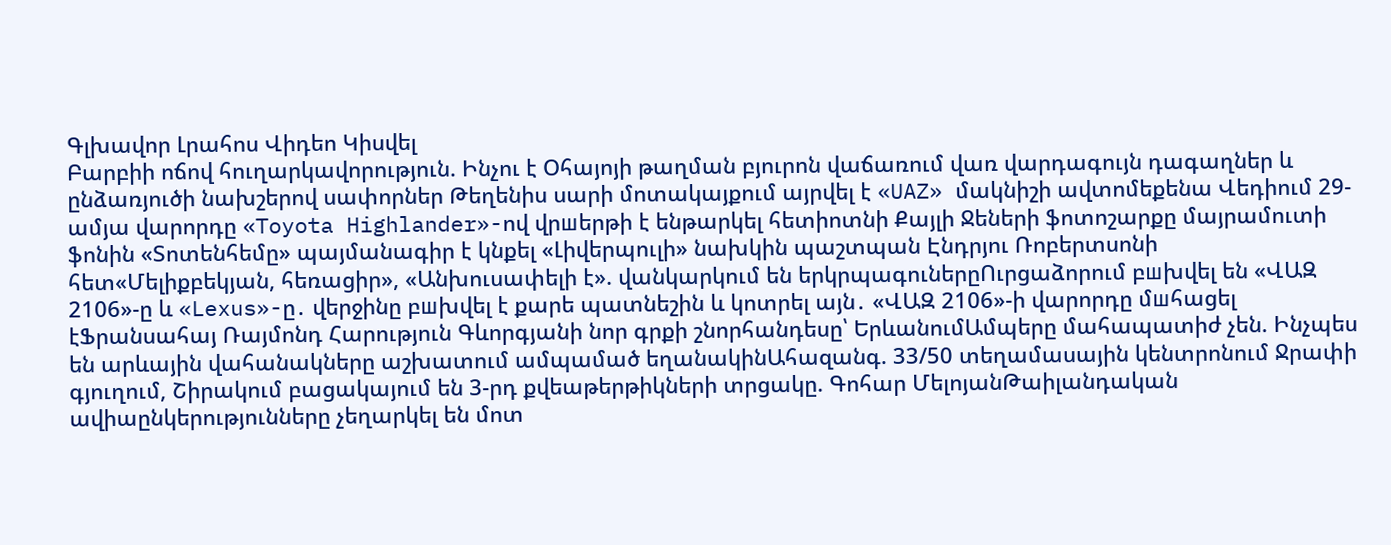Գլխավոր Լրահոս Վիդեո Կիսվել
Բարբիի ոճով հուղարկավորություն. Ինչու է Օհայոյի թաղման բյուրոն վաճառում վառ վարդագույն դագաղներ և ընձառյուծի նախշերով սափորներ Թեղենիս սարի մոտակայքում այրվել է «UAZ» մակնիշի ավտոմեքենա Վեդիում 29-ամյա վարորդը «Toyota Highlander»-ով վրшերթի է ենթարկել հետիոտնի Քայլի Ջեների ֆոտոշարքը մայրամուտի ֆոնին «Տոտենհեմը» պայմանագիր է կնքել «Լիվերպուլի» նախկին պաշտպան Էնդրյու Ռոբերտսոնի հետ«Մելիքբեկյան, հեռացիր», «Անխուսափելի է». վանկարկում են երկրպագուներըՈւրցաձորում բшխվել են «ՎԱԶ 2106»-ը և «Lexus»-ը․ վերջինը բшխվել է քարե պատնեշին և կոտրել այն․ «ՎԱԶ 2106»-ի վարորդը մшհացել էՖրանսահայ Ռայմոնդ Հարություն Գևորգյանի նոր գրքի շնորհանդեսը՝ ԵրևանումԱմպերը մահապատիժ չեն. Ինչպես են արևային վահանակները աշխատում ամպամած եղանակինԱհազանգ. 33/50 տեղամասային կենտրոնում Ջրափի գյուղում, Շիրակում բացակայում են 3-րդ քվեաթերթիկների տրցակը. Գոհար ՄելոյանԹաիլանդական ավիաընկերությունները չեղարկել են մոտ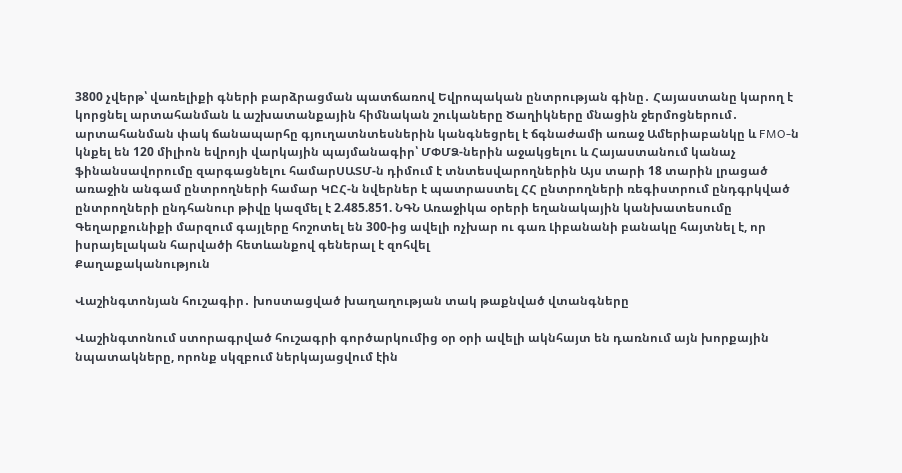3800 չվերթ՝ վառելիքի գների բարձրացման պատճառով Եվրոպական ընտրության գինը․ Հայաստանը կարող է կորցնել արտահանման և աշխատանքային հիմնական շուկաները Ծաղիկները մնացին ջերմոցներում․ արտահանման փակ ճանապարհը գյուղատնտեսներին կանգնեցրել է ճգնաժամի առաջ Ամերիաբանկը և FMO-ն կնքել են 120 միլիոն եվրոյի վարկային պայմանագիր՝ ՄՓՄՁ-ներին աջակցելու և Հայաստանում կանաչ ֆինանսավորումը զարգացնելու համարՍԱՏՄ-ն դիմում է տնտեսվարողներին Այս տարի 18 տարին լրացած առաջին անգամ ընտրողների համար ԿԸՀ-ն նվերներ է պատրաստել ՀՀ ընտրողների ռեգիստրում ընդգրկված ընտրողների ընդհանուր թիվը կազմել է 2.485.851. ՆԳՆ Առաջիկա օրերի եղանակային կանխատեսումը Գեղարքունիքի մարզում գայլերը հոշոտել են 300-ից ավելի ոչխար ու գառ Լիբանանի բանակը հայտնել է, որ իսրայելական հարվածի հետևանքով գեներալ է զոհվել
Քաղաքականություն

Վաշինգտոնյան հուշագիր․ խոստացված խաղաղության տակ թաքնված վտանգները

Վաշինգտոնում ստորագրված հուշագրի գործարկումից օր օրի ավելի ակնհայտ են դառնում այն խորքային նպատակները, որոնք սկզբում ներկայացվում էին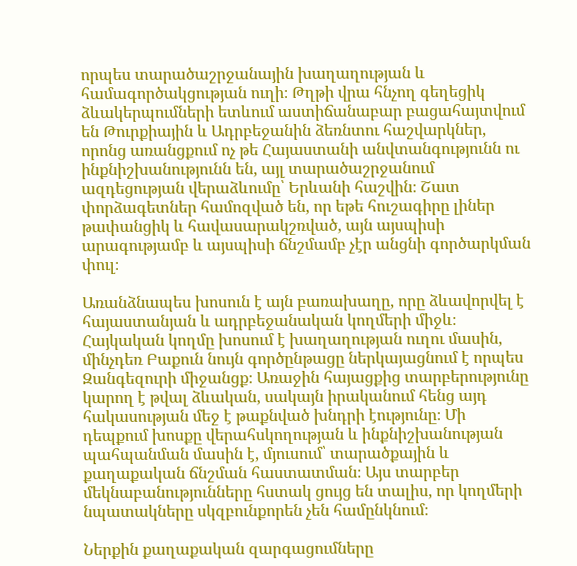որպես տարածաշրջանային խաղաղության և համագործակցության ուղի։ Թղթի վրա հնչող գեղեցիկ ձևակերպումների ետևում աստիճանաբար բացահայտվում են Թուրքիային և Ադրբեջանին ձեռնտու հաշվարկներ, որոնց առանցքում ոչ թե Հայաստանի անվտանգությունն ու ինքնիշխանությունն են, այլ տարածաշրջանում ազդեցության վերաձևումը՝ Երևանի հաշվին։ Շատ փորձագետներ համոզված են, որ եթե հուշագիրը լիներ թափանցիկ և հավասարակշռված, այն այսպիսի արագությամբ և այսպիսի ճնշմամբ չէր անցնի գործարկման փուլ։

Առանձնապես խոսուն է այն բառախաղը, որը ձևավորվել է հայաստանյան և ադրբեջանական կողմերի միջև։ Հայկական կողմը խոսում է խաղաղության ուղու մասին, մինչդեռ Բաքուն նույն գործընթացը ներկայացնում է որպես Զանգեզուրի միջանցք։ Առաջին հայացքից տարբերությունը կարող է թվալ ձևական, սակայն իրականում հենց այդ հակասության մեջ է թաքնված խնդրի էությունը։ Մի դեպքում խոսքը վերահսկողության և ինքնիշխանության պահպանման մասին է, մյուսում՝ տարածքային և քաղաքական ճնշման հաստատման։ Այս տարբեր մեկնաբանությունները հստակ ցույց են տալիս, որ կողմերի նպատակները սկզբունքորեն չեն համընկնում։

Ներքին քաղաքական զարգացումները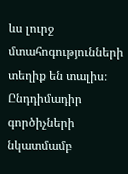ևս լուրջ մտահոգությունների տեղիք են տալիս։ Ընդդիմադիր գործիչների նկատմամբ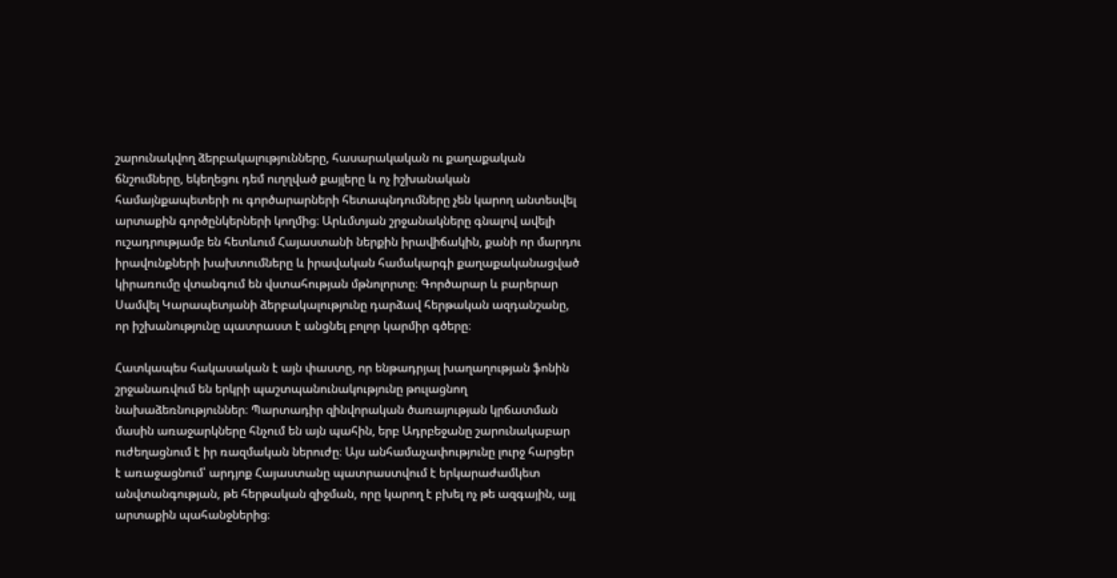շարունակվող ձերբակալությունները, հասարակական ու քաղաքական ճնշումները, եկեղեցու դեմ ուղղված քայլերը և ոչ իշխանական համայնքապետերի ու գործարարների հետապնդումները չեն կարող անտեսվել արտաքին գործընկերների կողմից։ Արևմտյան շրջանակները գնալով ավելի ուշադրությամբ են հետևում Հայաստանի ներքին իրավիճակին, քանի որ մարդու իրավունքների խախտումները և իրավական համակարգի քաղաքականացված կիրառումը վտանգում են վստահության մթնոլորտը։ Գործարար և բարերար Սամվել Կարապետյանի ձերբակալությունը դարձավ հերթական ազդանշանը, որ իշխանությունը պատրաստ է անցնել բոլոր կարմիր գծերը։

Հատկապես հակասական է այն փաստը, որ ենթադրյալ խաղաղության ֆոնին շրջանառվում են երկրի պաշտպանունակությունը թուլացնող նախաձեռնություններ։ Պարտադիր զինվորական ծառայության կրճատման մասին առաջարկները հնչում են այն պահին, երբ Ադրբեջանը շարունակաբար ուժեղացնում է իր ռազմական ներուժը։ Այս անհամաչափությունը լուրջ հարցեր է առաջացնում՝ արդյոք Հայաստանը պատրաստվում է երկարաժամկետ անվտանգության, թե հերթական զիջման, որը կարող է բխել ոչ թե ազգային, այլ արտաքին պահանջներից։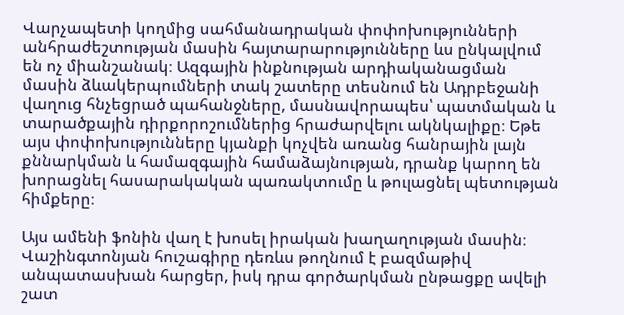Վարչապետի կողմից սահմանադրական փոփոխությունների անհրաժեշտության մասին հայտարարությունները ևս ընկալվում են ոչ միանշանակ։ Ազգային ինքնության արդիականացման մասին ձևակերպումների տակ շատերը տեսնում են Ադրբեջանի վաղուց հնչեցրած պահանջները, մասնավորապես՝ պատմական և տարածքային դիրքորոշումներից հրաժարվելու ակնկալիքը։ Եթե այս փոփոխությունները կյանքի կոչվեն առանց հանրային լայն քննարկման և համազգային համաձայնության, դրանք կարող են խորացնել հասարակական պառակտումը և թուլացնել պետության հիմքերը։

Այս ամենի ֆոնին վաղ է խոսել իրական խաղաղության մասին։ Վաշինգտոնյան հուշագիրը դեռևս թողնում է բազմաթիվ անպատասխան հարցեր, իսկ դրա գործարկման ընթացքը ավելի շատ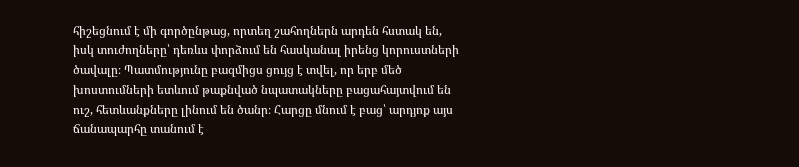հիշեցնում է մի գործընթաց, որտեղ շահողներն արդեն հստակ են, իսկ տուժողները՝ դեռևս փորձում են հասկանալ իրենց կորուստների ծավալը։ Պատմությունը բազմիցս ցույց է տվել, որ երբ մեծ խոստումների ետևում թաքնված նպատակները բացահայտվում են ուշ, հետևանքները լինում են ծանր։ Հարցը մնում է բաց՝ արդյոք այս ճանապարհը տանում է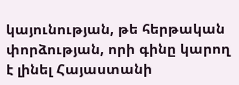կայունության, թե հերթական փորձության, որի գինը կարող է լինել Հայաստանի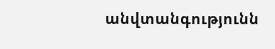անվտանգությունն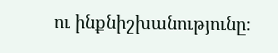ու ինքնիշխանությունը։